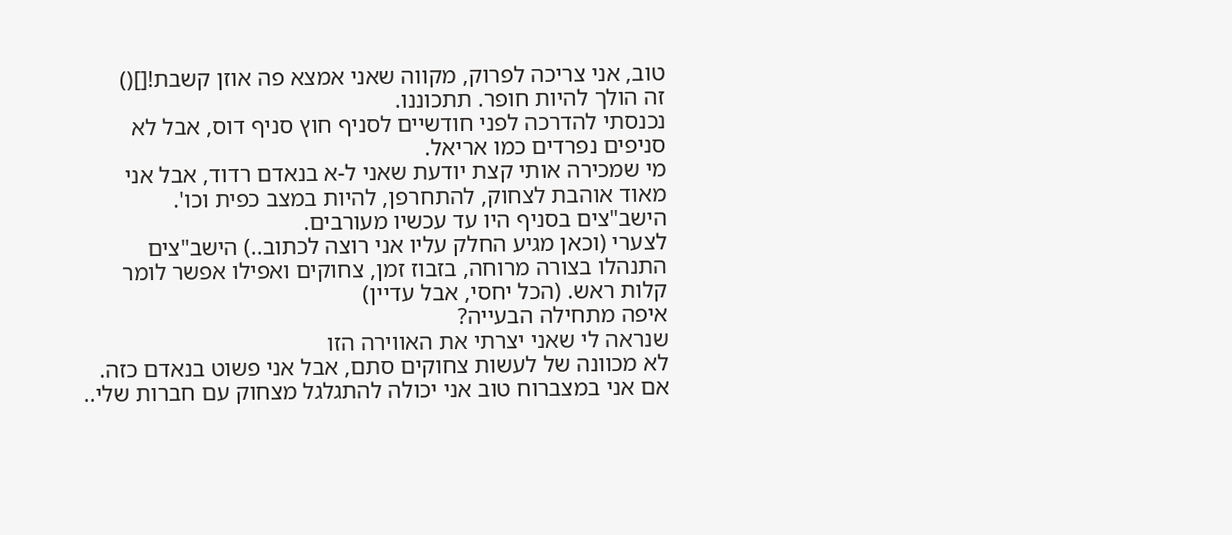טוב, אני צריכה לפרוק, מקווה שאני אמצא פה אוזן קשבת![]()
זה הולך להיות חופר. תתכוננו.
נכנסתי להדרכה לפני חודשיים לסניף חוץ סניף דוס, אבל לא סניפים נפרדים כמו אריאל.
מי שמכירה אותי קצת יודעת שאני ל-א בנאדם רדוד, אבל אני מאוד אוהבת לצחוק, להתחרפן, להיות במצב כפית וכו'.
הישב"צים בסניף היו עד עכשיו מעורבים.
לצערי (וכאן מגיע החלק עליו אני רוצה לכתוב..) הישב"צים התנהלו בצורה מרוחה, בזבוז זמן, צחוקים ואפילו אפשר לומר קלות ראש. (הכל יחסי, אבל עדיין)
איפה מתחילה הבעייה?
שנראה לי שאני יצרתי את האווירה הזו
לא מכוונה של לעשות צחוקים סתם, אבל אני פשוט בנאדם כזה. אם אני במצברוח טוב אני יכולה להתגלגל מצחוק עם חברות שלי..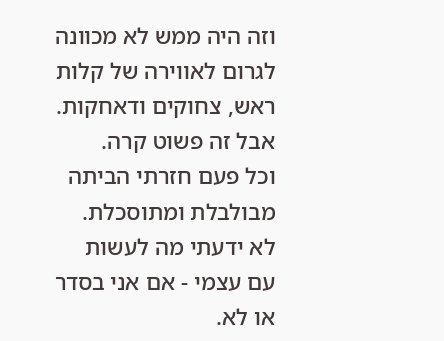וזה היה ממש לא מכוונה לגרום לאווירה של קלות ראש, צחוקים ודאחקות.
אבל זה פשוט קרה.
וכל פעם חזרתי הביתה מבולבלת ומתוסכלת. לא ידעתי מה לעשות עם עצמי - אם אני בסדר או לא.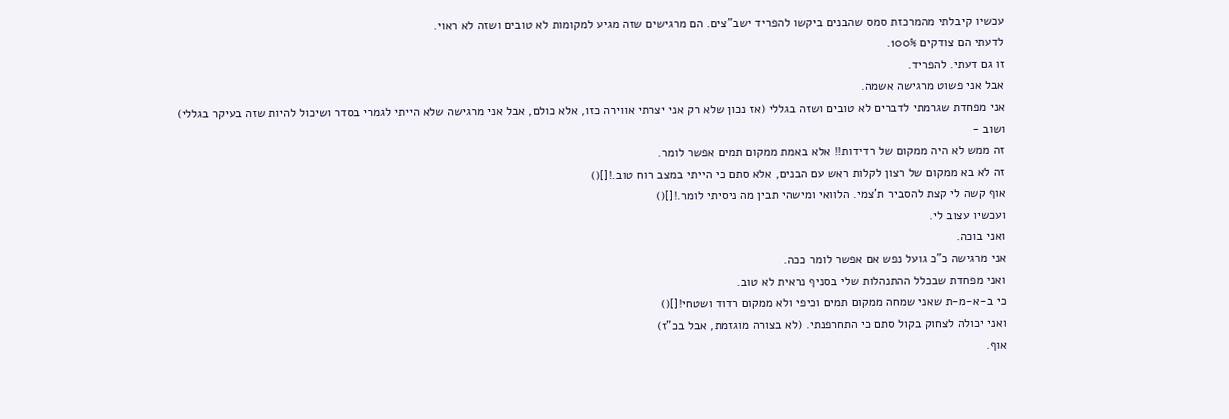עכשיו קיבלתי מהמרכזת סמס שהבנים ביקשו להפריד ישב"צים. הם מרגישים שזה מגיע למקומות לא טובים ושזה לא ראוי.
לדעתי הם צודקים 100%.
זו גם דעתי. להפריד.
אבל אני פשוט מרגישה אשמה.
אני מפחדת שגרמתי לדברים לא טובים ושזה בגללי (אז נכון שלא רק אני יצרתי אווירה כזו, אלא כולם, אבל אני מרגישה שלא הייתי לגמרי בסדר ושיכול להיות שזה בעיקר בגללי)
ושוב -
זה ממש לא היה ממקום של רדידות!! אלא באמת ממקום תמים אפשר לומר.
זה לא בא ממקום של רצון לקלות ראש עם הבנים, אלא סתם כי הייתי במצב רוח טוב.![]()
אוף קשה לי קצת להסביר ת'צמי. הלוואי ומישהי תבין מה ניסיתי לומר.![]()
ועכשיו עצוב לי.
ואני בוכה.
אני מרגישה כ"כ גועל נפש אם אפשר לומר ככה.
ואני מפחדת שבכלל ההתנהלות שלי בסניף נראית לא טוב.
כי ב-א-מ-ת שאני שמחה ממקום תמים וכיפי ולא ממקום רדוד ושטחי![]()
ואני יכולה לצחוק בקול סתם כי התחרפנתי. (לא בצורה מוגזמת, אבל בכ"ז)
אוף.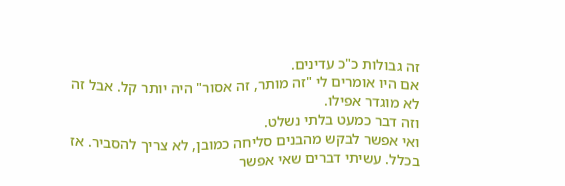זה גבולות כ"כ עדינים.
אם היו אומרים לי "זה מותר, זה אסור" היה יותר קל. אבל זה לא מוגדר אפילו.
וזה דבר כמעט בלתי נשלט.
ואי אפשר לבקש מהבנים סליחה כמובן, לא צריך להסביר. אז בכלל. עשיתי דברים שאי אפשר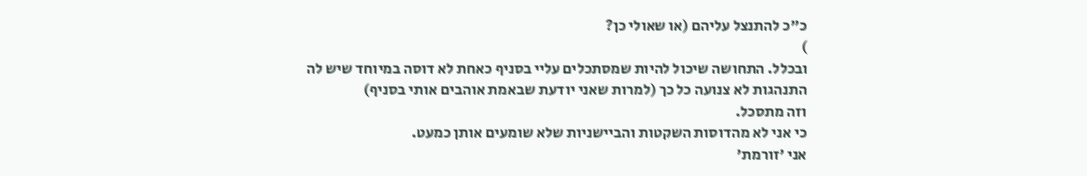כ"כ להתנצל עליהם (או שאולי כן?
)
ובכלל. התחושה שיכול להיות שמסתכלים עליי בסניף כאחת לא דוסה במיוחד שיש לה התנהגות לא צנועה כל כך (למרות שאני יודעת שבאמת אוהבים אותי בסניף)
וזה מתסכל.
כי אני לא מהדוסות השקטות והביישניות שלא שומעים אותן כמעט.
אני 'זורמת'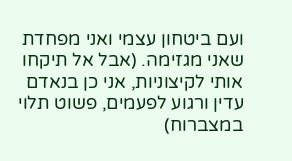ועם ביטחון עצמי ואני מפחדת שאני מגזימה. (אבל אל תיקחו אותי לקיצוניות, אני כן בנאדם עדין ורגוע לפעמים, פשוט תלוי במצברוח)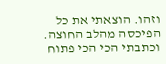וזהו. הוצאתי את כל הפיכסה מהלב החוצה. וכתבתי הכי הכי פתוח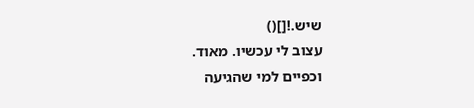שיש.![]()
עצוב לי עכשיו. מאוד.
וכפיים למי שהגיעה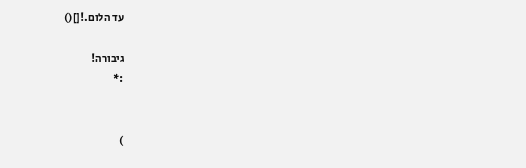עד הלום.![]()

גיבורה!
:*


)